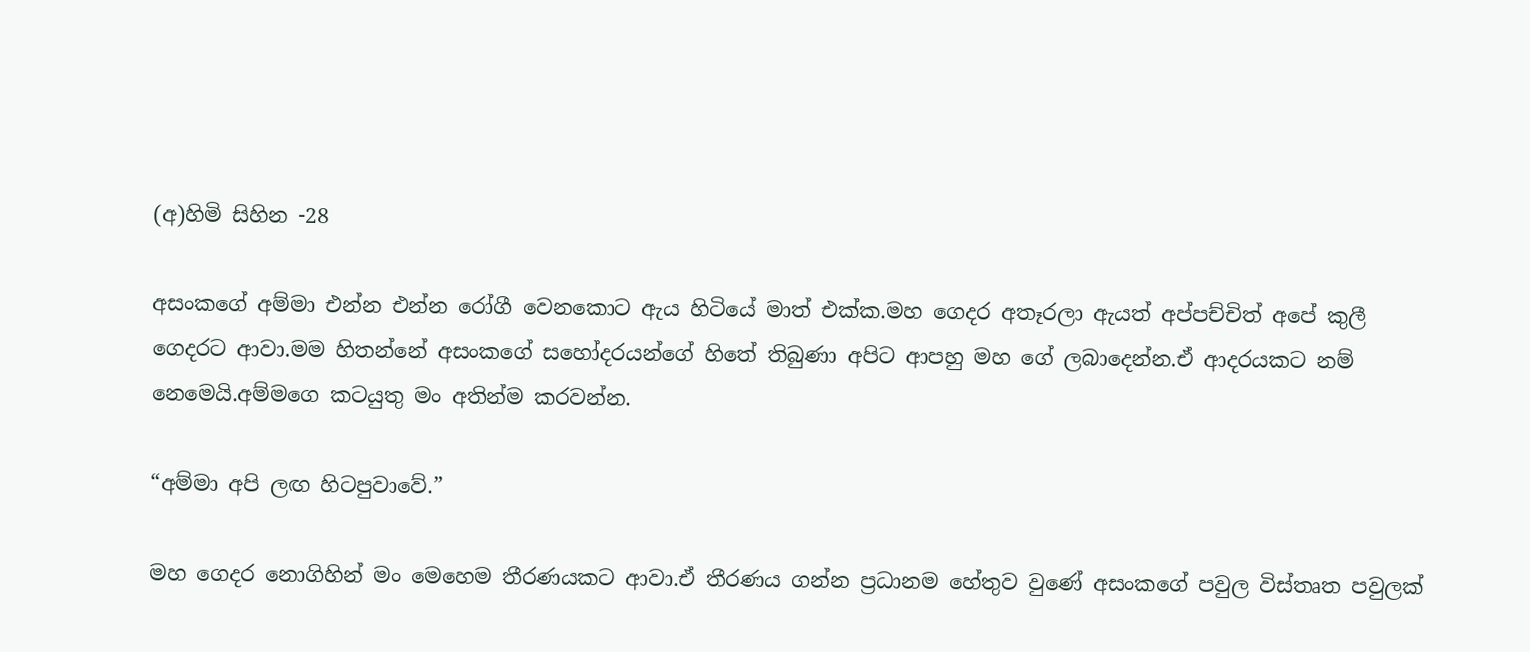(අ)හිමි සිහින -28

අසංකගේ අම්මා එන්න එන්න රෝගී වෙනකොට ඇය හිටියේ මාත් එක්ක.මහ ගෙදර අතෑරලා ඇයත් අප්පච්චිත් අපේ කුලී ගෙදරට ආවා.මම හිතන්නේ අසංකගේ සහෝදරයන්ගේ හිතේ තිබුණා අපිට ආපහු මහ ගේ ලබාදෙන්න.ඒ ආදරයකට නම් නෙමෙයි.අම්මගෙ කටයුතු මං අතින්ම කරවන්න.

“අම්මා අපි ලඟ හිටපුවාවේ.”

මහ ගෙදර නොගිහින් මං මෙහෙම තීරණයකට ආවා.ඒ තීරණය ගන්න ප්‍රධානම හේතුව වුණේ අසංකගේ පවුල විස්තෘත පවුලක්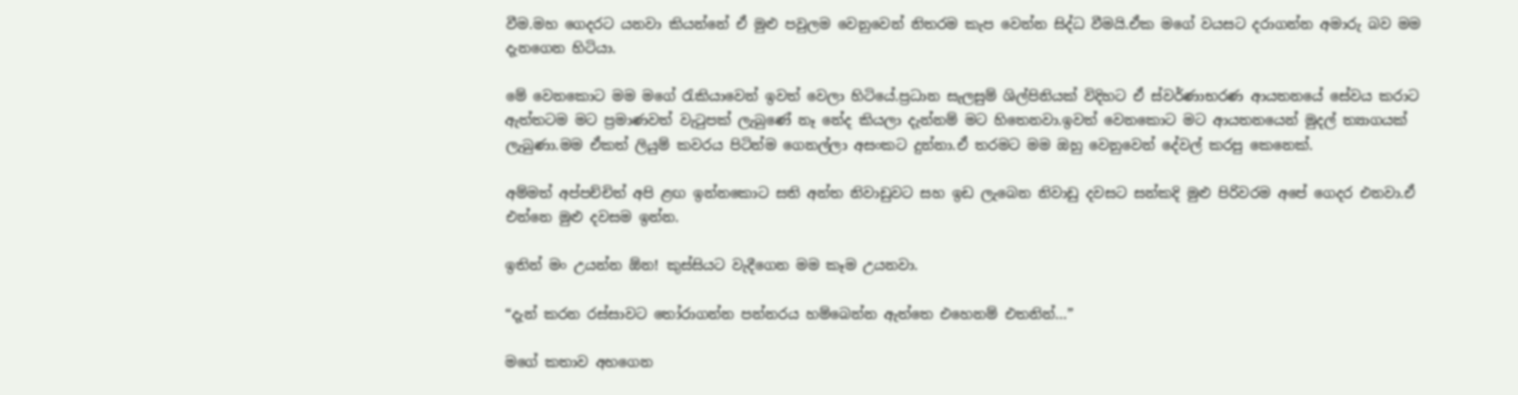වීම.මහ ගෙදරට යනවා කියන්නේ ඒ මුළු පවුලම වෙනුවෙන් නිතරම කැප වෙන්න සිද්ධ වීමයි.ඒක මගේ වයසට දරාගන්න අමාරු බව මම දැනගෙන හිටියා.

මේ වෙනකොට මම මගේ රැකියාවෙන් ඉවත් වෙලා හිටියේ.ප්‍රධාන සැලසුම් ශිල්පිනියක් විදිහට ඒ ස්වර්ණාභරණ ආයතනයේ සේවය කරාට ඇත්තටම මට ප්‍රමාණවත් වැටුපක් ලැබුණේ නෑ නේද කියලා දැන්නම් මට හිතෙනවා.ඉවත් වෙනකොට මට ආයතනයෙන් මුදල් ත්‍යාගයක් ලැබුණා.මම ඒකත් ලියුම් කවර‍ය පිටින්ම ගෙනල්ලා අසංකට දුන්නා.ඒ තරමට මම ඔහු වෙනුවෙන් දේවල් කරපු කෙනෙක්.

අම්මත් අප්පච්චිත් අපි ළඟ ඉන්නකොට සති අන්ත නිවාඩුවට සහ ඉඩ ලැබෙන නිවාඩු දවසට සන්කදි මුළු පිරිවරම අපේ ගෙදර එනවා.ඒ එන්නෙ මුළු දවසම ඉන්න.

ඉතින් මං උයන්න ඕන! කුස්සියට වැදීගෙන මම කෑම උයනවා.

“දැන් කරන රස්සාවට තෝරාගන්න පන්නරය හම්බෙන්න ඇත්තෙ එහෙනම් එතනින්…”

මගේ කතාව අහගෙන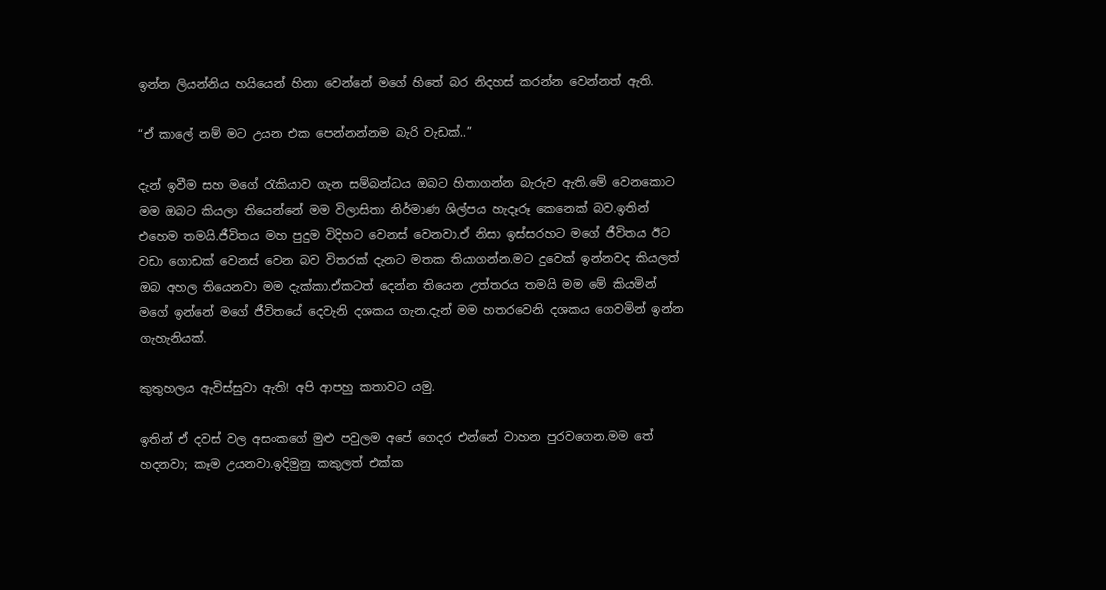ඉන්න ලියන්නිය හයියෙන් හිනා වෙන්නේ මගේ හිතේ බර නිදහස් කරන්න වෙන්නත් ඇති.

“ඒ කාලේ නම් මට උයන එක පෙන්නන්නම බැරි වැඩක්..”

දැන් ඉවීම සහ මගේ රැකියාව ගැන සම්බන්ධය ඔබට හිතාගන්න බැරුව ඇති.මේ වෙනකොට මම ඔබට කියලා තියෙන්නේ මම විලාසිතා නිර්මාණ ශිල්පය හැදෑරූ කෙනෙක් බව.ඉතින් එහෙම තමයි.ජීවිතය මහ පුදුම විදිහට වෙනස් වෙනවා.ඒ නිසා ඉස්සරහට මගේ ජීවිතය ඊට වඩා ගොඩක් වෙනස් වෙන බව විතරක් දැනට මතක තියාගන්න.මට දුවෙක් ඉන්නවද කියලත් ඔබ අහල තියෙනවා මම දැක්කා.ඒකටත් දෙන්න තියෙන උත්තරය තමයි මම මේ කියමින් මගේ ඉන්නේ මගේ ජීවිතයේ දෙවැනි දශකය ගැන.දැන් මම හතරවෙනි දශකය ගෙවමින් ඉන්න ගැහැනියක්.

කුතුහලය ඇවිස්සුවා ඇති! අපි ආපහු කතාවට යමු.

ඉතින් ඒ දවස් වල අසංකගේ මුළු පවුලම අපේ ගෙදර එන්නේ වාහන පුරවගෙන.මම තේ හදනවා; කෑම උයනවා.ඉදිමුනු කකුලත් එක්ක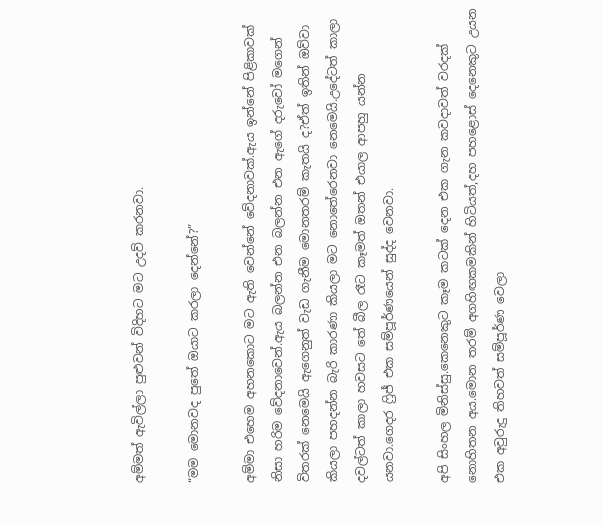අම්මත් ඇවිල්ලා පුළුවන් විදිහට මට උදව් කරනවා.

“මම මොනවද පුතේ ඔයාට කරලා දෙන්නේ?”

අම්මා එහෙම අහනකොට මට ඇති වෙන්නේ වේදනාවක්.ඇය ඉන්නේ පිළිකාවක් නිසා හරිම වේදනාවෙන්.ඇය බලන්න එන බලන්න එන ඇගේ දරුවෝ මගෙන් විතරක් නෙමෙයි ඇගෙනුත් වැඩ ගැනීම මොනතරම් කැතයි ද?ඒත් ඉතින් ඔව්වා කියලා පහදන්න බැරි කාරණා කියලා මට නොතේරෙනවා නෙමෙයි.උදේටත් කාලා දවල්ටත් කාලා හවසට තේ බීල රෑට කෑමත් ඔතන් එයාල ආපහු යන්න යනවා.ගෙදර ෆ්‍රිජ් එක සම්පූර්ණයෙන් සුද්ද වෙනවා.

අපි සිංහල මිනිස්සු.කෙනෙකුට කෑම කටක් දෙන එක ගැන කවදාවත් වරදක් නොහිතන අය.මොන තරම් අගහිඟකමකින් හිටියත්,දහ පහළොස් දෙනෙකුට උයන එක අවුරුදු තිහවත් සම්පූර්ණ වෙලා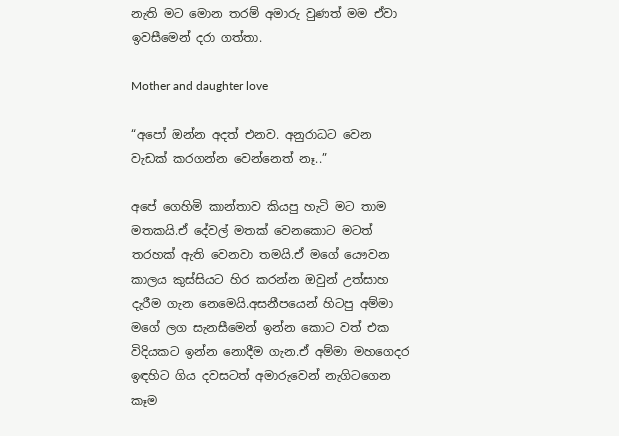නැති මට මොන තරම් අමාරු වුණත් මම ඒවා ඉවසීමෙන් දරා ගත්තා.

Mother and daughter love

“අපෝ ඔන්න අදත් එනව. අනුරාධට වෙන වැඩක් කරගන්න වෙන්නෙත් නෑ..”

අපේ ගෙහිමි කාන්තාව කියපු හැටි මට තාම මතකයි.ඒ දේවල් මතක් වෙනකොට මටත් තරහක් ඇති වෙනවා තමයි.ඒ මගේ යෞවන කාලය කුස්සියට හිර කරන්න ඔවුන් උත්සාහ දැරීම ගැන නෙමෙයි.අසනීපයෙන් හිටපු අම්මා මගේ ලග සැනසීමෙන් ඉන්න කොට වත් එක විදියකට ඉන්න නොදීම ගැන.ඒ අම්මා මහගෙදර ඉඳහිට ගිය දවසටත් අමාරුවෙන් නැගිටගෙන කෑම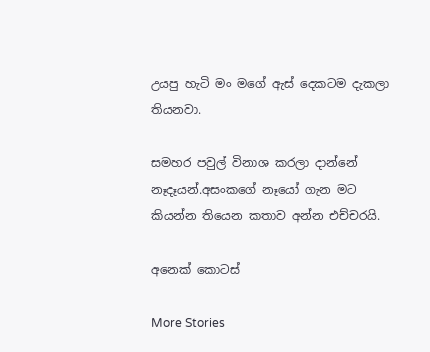උයපු හැටි මං මගේ ඇස් දෙකටම දැකලා තියනවා.

සමහර පවුල් විනාශ කරලා දාන්නේ නෑදෑයන්.අසංකගේ නෑයෝ ගැන මට කියන්න තියෙන කතාව අන්න එච්චරයි.

අනෙක් කොටස්

More Stories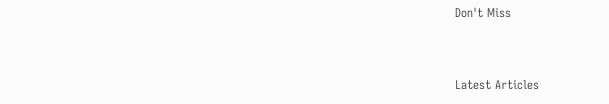Don't Miss


Latest Articles